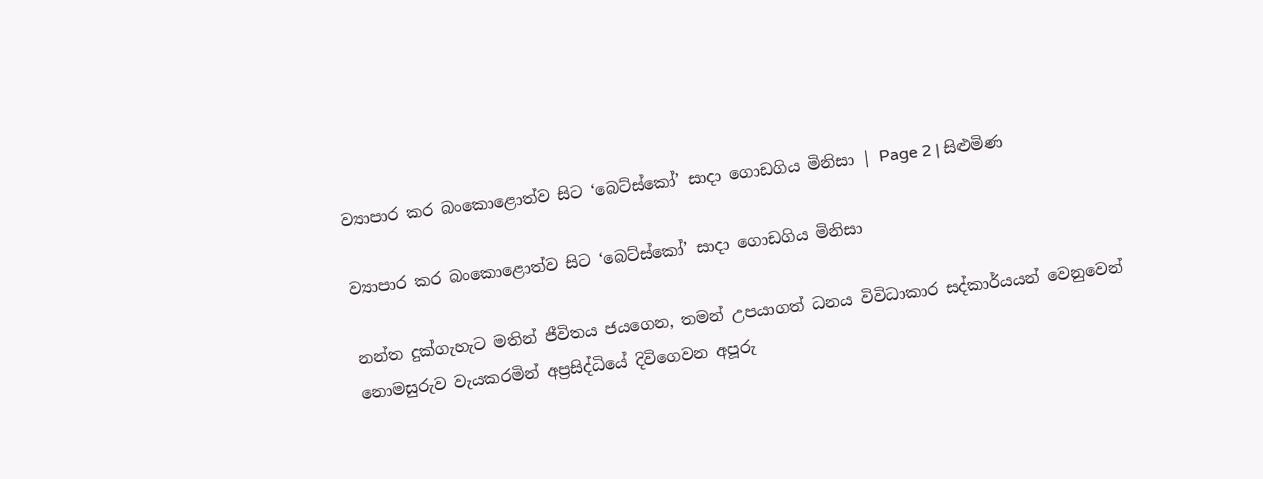ව්‍යාපාර කර බංකොළොත්ව සිට ‘බෙට්ස්කෝ’ සාදා ගොඩගිය මිනිසා | Page 2 | සිළුමිණ

ව්‍යාපාර කර බංකොළොත්ව සිට ‘බෙට්ස්කෝ’ සාදා ගොඩගිය මිනිසා

නන්ත දුක්ගැහැට මතින් ජීවිතය ජයගෙන, තමන් උපයාගත් ධනය විවිධාකාර සද්කාර්යයන් වෙනුවෙන් නොමසුරුව වැයකරමින් අප්‍රසිද්ධියේ දිවිගෙවන අපූරු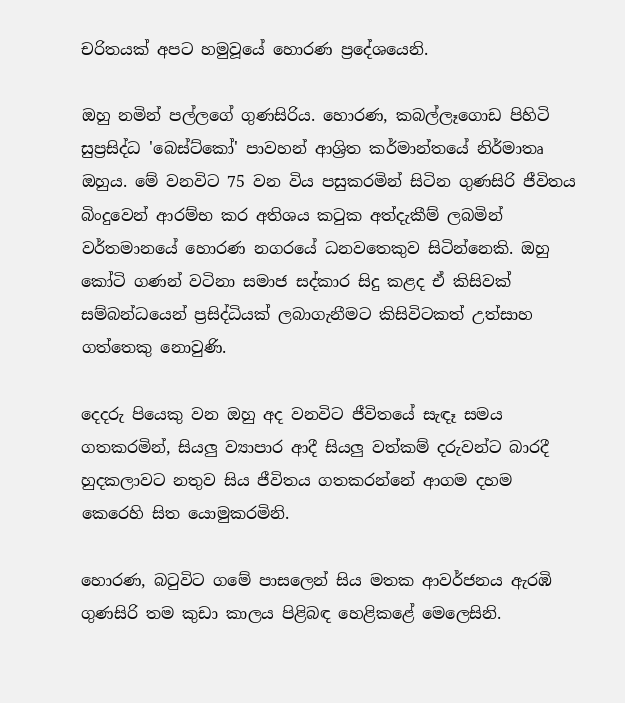චරිතයක් අපට හමුවූයේ හොරණ ප්‍රදේශයෙනි.

ඔහු නමින් පල්ලගේ ගුණසිරිය. හොරණ, කබල්ලෑගොඩ පිහිටි සුප්‍රසිද්ධ 'බෙස්ට්කෝ' පාවහන් ආශ්‍රිත කර්මාන්තයේ නිර්මාතෘ ඔහුය. මේ වනවිට 75 වන විය පසුකරමින් සිටින ගුණසිරි ජීවිතය බිංදුවෙන් ආරම්භ කර අතිශය කටුක අත්දැකීම් ලබමින් වර්තමානයේ හොරණ නගරයේ ධනවතෙකුව සිටින්නෙකි. ඔහු කෝටි ගණන් වටිනා සමාජ සද්කාර සිදු කළද ඒ කිසිවක් සම්බන්ධයෙන් ප්‍රසිද්ධියක් ලබාගැනීමට කිසිවිටකත් උත්සාහ ගත්තෙකු නොවුණි.

දෙදරු පියෙකු වන ඔහු අද වනවිට ජීවිතයේ සැඳෑ සමය ගතකරමින්, සියලු ව්‍යාපාර ආදී සියලු වත්කම් දරුවන්ට බාරදී හුදකලාවට නතුව සිය ජීවිතය ගතකරන්නේ ආගම දහම කෙරෙහි සිත යොමුකරමිනි.

හොරණ, බටුවිට ගමේ පාසලෙන් සිය මතක ආවර්ජනය ඇරඹි ගුණසිරි තම කුඩා කාලය පිළිබඳ හෙළිකළේ මෙලෙසිනි.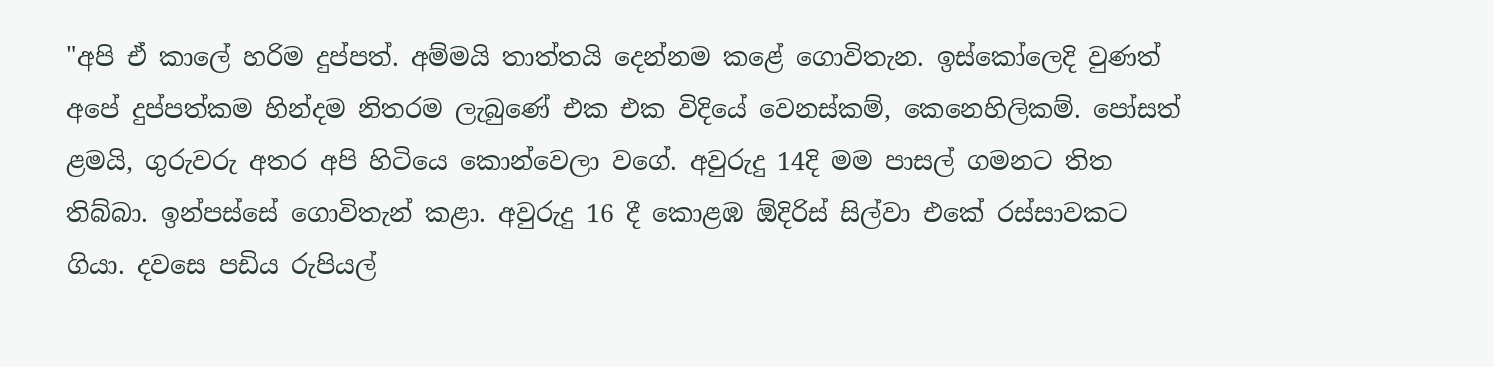"අපි ඒ කාලේ හරිම දුප්පත්. අම්මයි තාත්තයි දෙන්නම කළේ ගොවිතැන. ඉස්කෝලෙදි වුණත් අපේ දුප්පත්කම හින්දම නිතරම ලැබුණේ එක එක විදියේ වෙනස්කම්, කෙනෙහිලිකම්. පෝසත් ළමයි, ගුරුවරු අතර අපි හිටියෙ කොන්වෙලා වගේ. අවුරුදු 14දි මම පාසල් ගමනට තිත තිබ්බා. ඉන්පස්සේ ගොවිතැන් කළා. අවුරුදු 16 දී කොළඹ ඕදිරිස් සිල්වා එකේ රස්සාවකට ගියා. දවසෙ පඩිය රුපියල්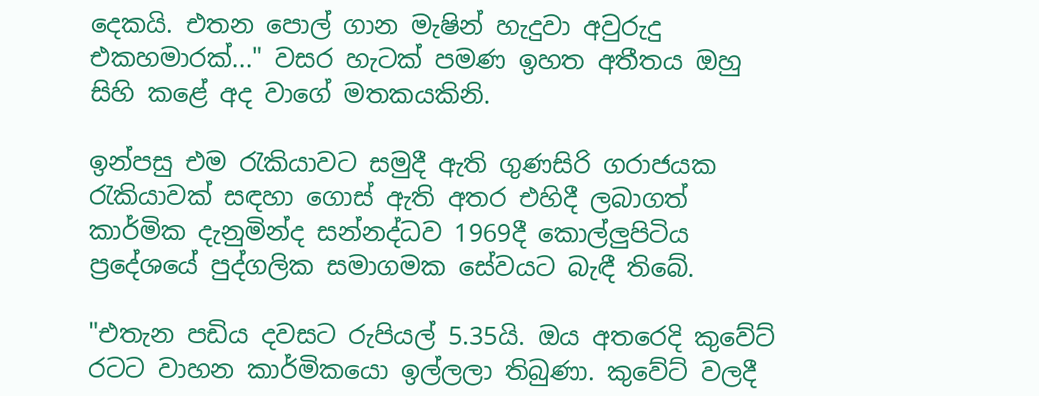දෙකයි. එතන පොල් ගාන මැෂින් හැදුවා අවුරුදු එකහමාරක්..." වසර හැටක් පමණ ඉහත අතීතය ඔහු සිහි කළේ අද වාගේ මතකයකිනි.

ඉන්පසු එම රැකියාවට සමුදී ඇති ගුණසිරි ගරාජයක රැකියාවක් සඳහා ගොස් ඇති අතර එහිදී ලබාගත් කාර්මික දැනුමින්ද සන්නද්ධව 1969දී කොල්ලුපිටිය ප්‍රදේශයේ පුද්ගලික සමාගමක සේවයට බැඳී තිබේ.

"එතැන පඩිය දවසට රුපියල් 5.35යි. ඔය අතරෙදි කුවේට් රටට වාහන කාර්මිකයො ඉල්ලලා තිබුණා. කුවේට් වලදී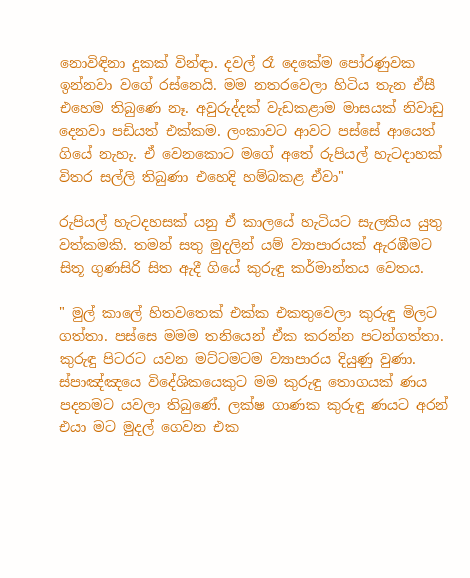නොවිඳිනා දුකක් වින්ඳා. දවල් රෑ දෙකේම පෝරණුවක ඉන්නවා වගේ රස්නෙයි. මම නතරවෙලා හිටිය තැන ඒසී එහෙම තිබුණෙ නෑ. අවුරුද්දක් වැඩකළාම මාසයක් නිවාඩු දෙනවා පඩියත් එක්කම. ලංකාවට ආවට පස්සේ ආයෙත් ගියේ නැහැ. ඒ වෙනකොට මගේ අතේ රුපියල් හැටදාහක් විතර සල්ලි තිබුණා එහෙදි හම්බකළ ඒවා"

රුපියල් හැටදහසක් යනු ඒ කාලයේ හැටියට සැලකිය යුතු වත්කමකි. තමන් සතු මුදලින් යම් ව්‍යාපාරයක් ඇරඹීමට සිතූ ගුණසිරි සිත ඇදී ගියේ කුරුඳු කර්මාන්තය වෙතය.

" මුල් කාලේ හිතවතෙක් එක්ක එකතුවෙලා කුරුඳු මිලට ගත්තා. පස්සෙ මමම තනියෙන් ඒක කරන්න පටන්ගත්තා. කුරුඳු පිටරට යවන මට්ටමටම ව්‍යාපාරය දියුණු වුණා. ස්පාඤ්ඤයෙ විදේශිකයෙකුට මම කුරුඳු තොගයක් ණය පදනමට යවලා තිබුණේ. ලක්ෂ ගාණක කුරුඳු ණයට අරන් එයා මට මුදල් ගෙවන එක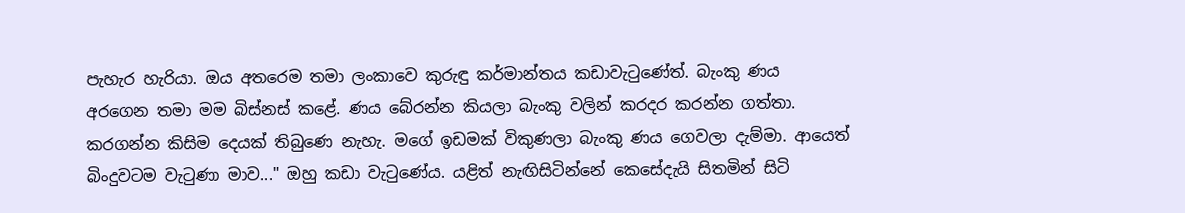පැහැර හැරියා. ඔය අතරෙම තමා ලංකාවෙ කුරුඳු කර්මාන්තය කඩාවැටුණේත්. බැංකු ණය අරගෙන තමා මම බිස්නස් කළේ. ණය බේරන්න කියලා බැංකු වලින් කරදර කරන්න ගත්තා. කරගන්න කිසිම දෙයක් තිබුණෙ නැහැ. මගේ ඉඩමක් විකුණලා බැංකු ණය ගෙවලා දැම්මා. ආයෙත් බිංදුවටම වැටුණා මාව..." ඔහු කඩා වැටුණේය. යළිත් නැඟිසිටින්නේ කෙසේදැයි සිතමින් සිටි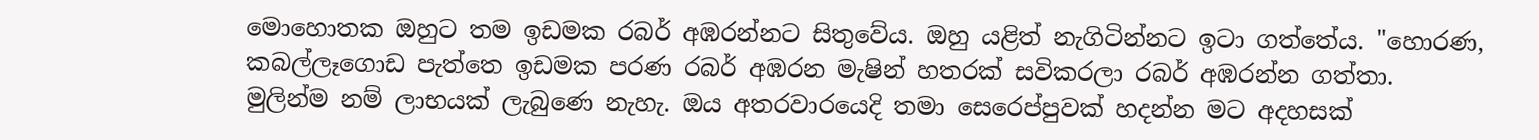මොහොතක ඔහුට තම ඉඩමක රබර් අඹරන්නට සිතුවේය. ඔහු යළිත් නැගිටින්නට ඉටා ගත්තේය. "හොරණ, කබල්ලෑගොඩ පැත්තෙ ඉඩමක පරණ රබර් අඹරන මැෂින් හතරක් සවිකරලා රබර් අඹරන්න ගත්තා. මුලින්ම නම් ලාභයක් ලැබුණෙ නැහැ. ඔය අතරවාරයෙදි තමා සෙරෙප්පුවක් හදන්න මට අදහසක්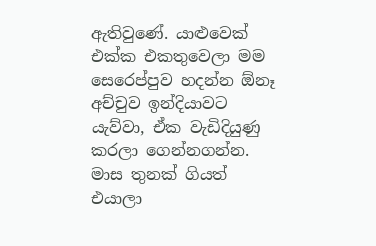ඇතිවුණේ. යාළුවෙක් එක්ක එකතුවෙලා මම සෙරෙප්පුව හදන්න ඕනෑ අච්චුව ඉන්දියාවට යැව්වා, ඒක වැඩිදියුණු කරලා ගෙන්නගන්න. මාස තුනක් ගියත් එයාලා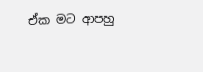ඒක මට ආපහු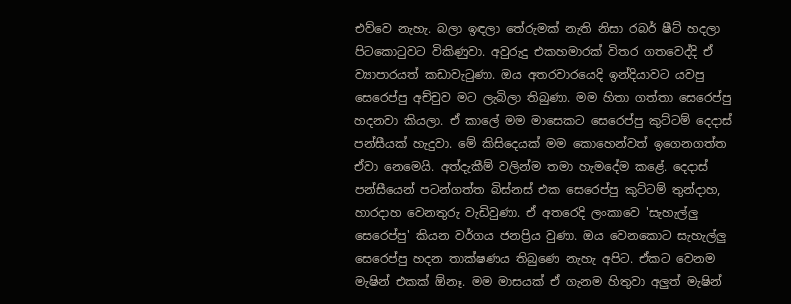එව්වෙ නැහැ. බලා ඉඳලා තේරුමක් නැති නිසා රබර් ෂීට් හදලා පිටකොටුවට විකිණුවා. අවුරුදු එකහමාරක් විතර ගතවෙද්දි ඒ ව්‍යාපාරයත් කඩාවැටුණා. ඔය අතරවාරයෙදි ඉන්දියාවට යවපු සෙරෙප්පු අච්චුව මට ලැබිලා තිබුණා. මම හිතා ගත්තා සෙරෙප්පු හදනවා කියලා. ඒ කාලේ මම මාසෙකට සෙරෙප්පු කුට්ටම් දෙදාස් පන්සීයක් හැදුවා. මේ කිසිදෙයක් මම කොහෙන්වත් ඉගෙනගත්ත ඒවා නෙමෙයි. අත්දැකීම් වලින්ම තමා හැමදේම කළේ. දෙදාස් පන්සීයෙන් පටන්ගත්ත බිස්නස් එක සෙරෙප්පු කුට්ටම් තුන්දාහ, හාරදාහ වෙනතුරු වැඩිවුණා. ඒ අතරෙදි ලංකාවෙ 'සැහැල්ලු සෙරෙප්පු' කියන වර්ගය ජනප්‍රිය වුණා. ඔය වෙනකොට සැහැල්ලු සෙරෙප්පු හදන තාක්ෂණය තිබුණෙ නැහැ අපිට. ඒකට වෙනම මැෂින් එකක් ඕනෑ. මම මාසයක් ඒ ගැනම හිතුවා අලුත් මැෂින්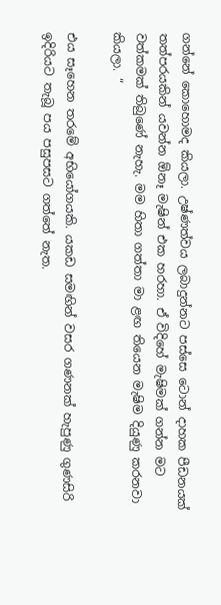ගන්නේ කොහොමද කියලා. උෂ්ණත්වය ලබාදුන්නට පස්සෙ ටොන් දාහක පීඩනයක් තත්පරයකින් යවන්න ඕනෑ මැෂින් එක හරහා. ඒ විදිහේ මැෂිමක් ගන්න මට වත්කමක් තිබුණේ නැහැ. මම හිතා ගත්තා මා ළඟ තියෙන මැෂිම දියුණු කරනවා කියලා. “

එය සෑහෙන තරමේ අභියෝගයකි. යකඩ සමඟින් වසර ගණනක් හැපුණු ගුණසිරි ඉදිරියට තැබූ පය පසුපසට ගත්තේ නැත.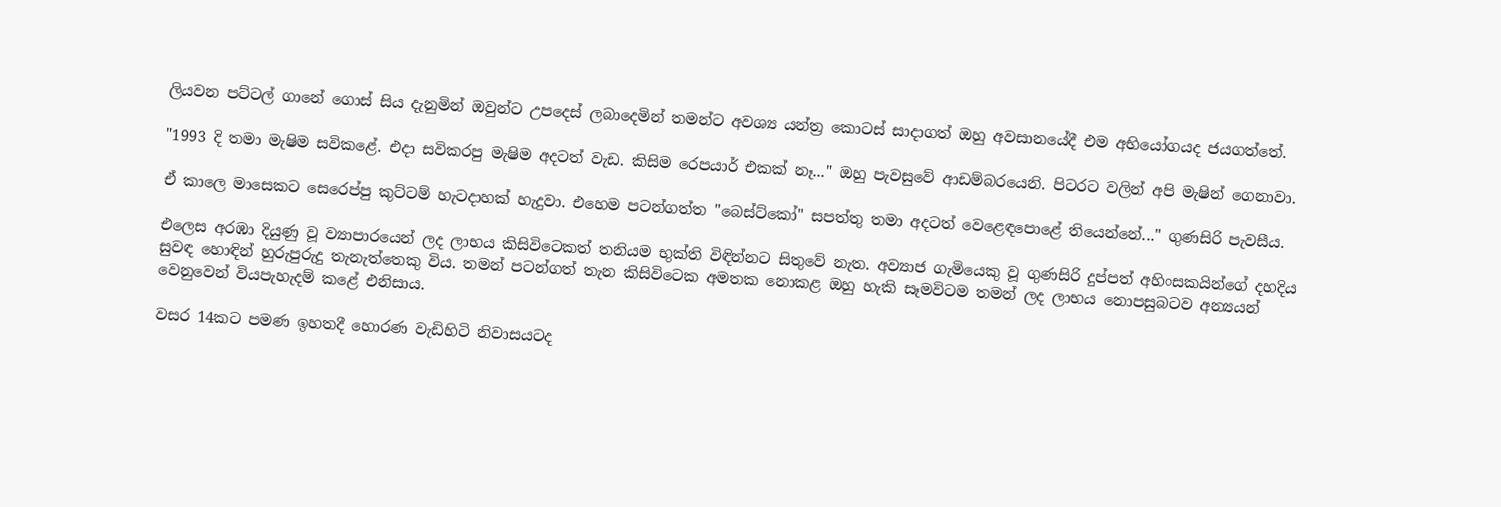ලියවන පට්ටල් ගානේ ගොස් සිය දැනුමින් ඔවුන්ට උපදෙස් ලබාදෙමින් තමන්ට අවශ්‍ය යන්ත්‍ර කොටස් සාදාගත් ඔහු අවසානයේදී එම අභියෝගයද ජයගත්තේ.

"1993 දි තමා මැෂිම සවිකළේ. එදා සවිකරපු මැෂිම අදටත් වැඩ. කිසිම රෙපයාර් එකක් නෑ..." ඔහු පැවසුවේ ආඩම්බරයෙනි. පිටරට වලින් අපි මැෂින් ගෙනාවා.

ඒ කාලෙ මාසෙකට සෙරෙප්පු කුට්ටම් හැටදාහක් හැදුවා. එහෙම පටන්ගත්ත "බෙස්ට්කෝ" සපත්තු තමා අදටත් වෙළෙඳපොළේ තියෙන්නේ..." ගුණසිරි පැවසීය.

එලෙස අරඹා දියුණු වූ ව්‍යාපාරයෙන් ලද ලාභය කිසිවිටෙකත් තනියම භුක්ති විඳින්නට සිතුවේ නැත. අව්‍යාජ ගැමියෙකු වූ ගුණසිරි දුප්පත් අහිංසකයින්ගේ දහදිය සුවඳ හොඳින් හුරුපුරුදු තැනැත්තෙකු විය. තමන් පටන්ගත් තැන කිසිවිටෙක අමතක නොකළ ඔහු හැකි සෑමවිටම තමන් ලද ලාභය නොපසුබටව අන්‍යයන් වෙනුවෙන් වියපැහැදම් කළේ එනිසාය.

වසර 14කට පමණ ඉහතදී හොරණ වැඩිහිටි නිවාසයටද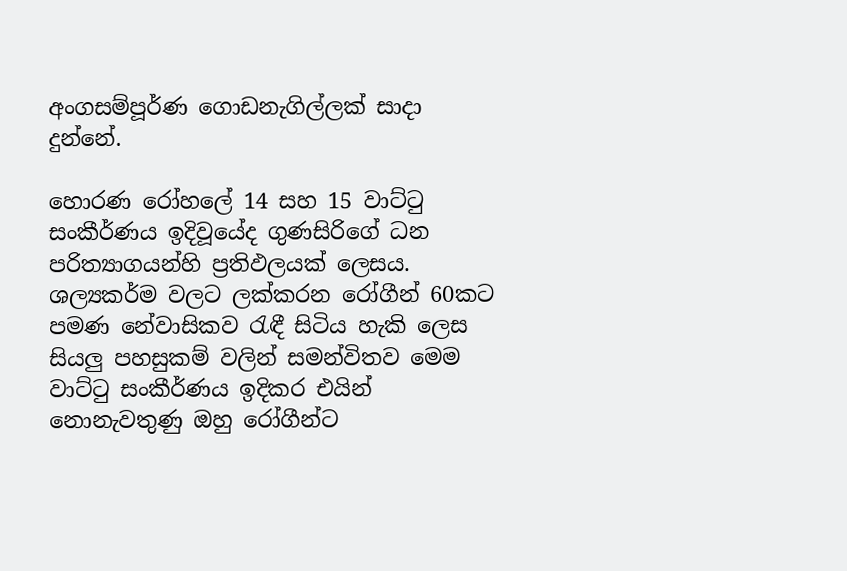අංගසම්පූර්ණ ගොඩනැගිල්ලක් සාදා දුන්නේ.

හොරණ රෝහලේ 14 සහ 15 වාට්ටු සංකීර්ණය ඉදිවූයේද ගුණසිරිගේ ධන පරිත්‍යාගයන්හි ප්‍රතිඵලයක් ලෙසය. ශල්‍යකර්ම වලට ලක්කරන රෝගීන් 60කට පමණ නේවාසිකව රැඳී සිටිය හැකි ලෙස සියලු පහසුකම් වලින් සමන්විතව මෙම වාට්ටු සංකීර්ණය ඉදිකර එයින් නොනැවතුණු ඔහු රෝගීන්ට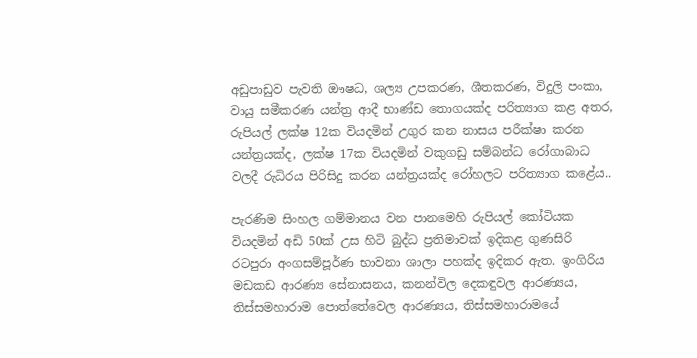අඩුපාඩුව පැවති ඖෂධ, ශල්‍ය උපකරණ, ශීතකරණ, විදුලි පංකා, වායු සමීකරණ යන්ත්‍ර ආදී භාණ්ඩ තොගයක්ද පරිත්‍යාග කළ අතර, රුපියල් ලක්ෂ 12ක වියදමින් උගුර කන නාසය පරීක්ෂා කරන යන්ත්‍රයක්ද, ලක්ෂ 17ක වියදමින් වකුගඩු සම්බන්ධ රෝගාබාධ වලදී රුධිරය පිරිසිදු කරන යන්ත්‍රයක්ද රෝහලට පරිත්‍යාග කළේය..

පැරණිම සිංහල ගම්මානය වන පානමෙහි රුපියල් කෝටියක වියදමින් අඩි 50ක් උස හිටි බුද්ධ ප්‍රතිමාවක් ඉදිකළ ගුණසිරි රටපුරා අංගසම්පූර්ණ භාවනා ශාලා පහක්ද ඉදිකර ඇත. ඉංගිරිය මඩකඩ ආරණ්‍ය සේනාසනය, කනන්විල දෙකඳුවල ආරණ්‍යය, තිස්සමහාරාම පොත්තේවෙල ආරණ්‍යය, තිස්සමහාරාමයේ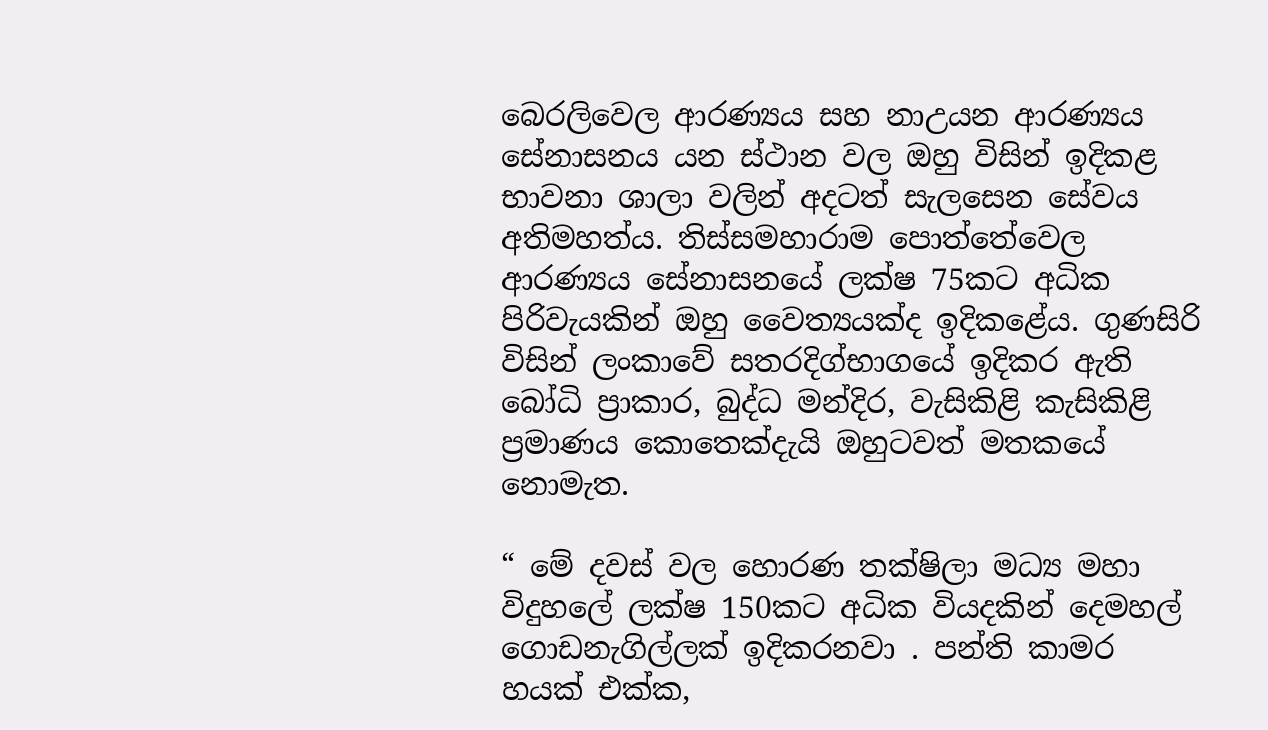බෙරලිවෙල ආරණ්‍යය සහ නාඋයන ආරණ්‍යය සේනාසනය යන ස්ථාන වල ඔහු විසින් ඉදිකළ භාවනා ශාලා වලින් අදටත් සැලසෙන සේවය අතිමහත්ය. තිස්සමහාරාම පොත්තේවෙල ආරණ්‍යය සේනාසනයේ ලක්ෂ 75කට අධික පිරිවැයකින් ඔහු වෛත්‍යයක්ද ඉදිකළේය. ගුණසිරි විසින් ලංකාවේ සතරදිග්භාගයේ ඉදිකර ඇති බෝධි ප්‍රාකාර, බුද්ධ මන්දිර, වැසිකිළි කැසිකිළි ප්‍රමාණය කොතෙක්දැයි ඔහුටවත් මතකයේ නොමැත.

“ මේ දවස් වල හොරණ තක්ෂිලා මධ්‍ය මහා විදුහලේ ලක්ෂ 150කට අධික වියදකින් දෙමහල් ගොඩනැගිල්ලක් ඉදිකරනවා . පන්ති කාමර හයක් එක්ක,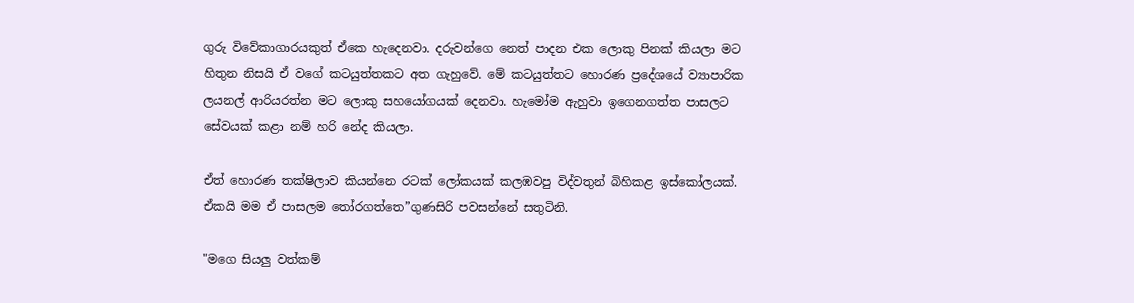ගුරු විවේකාගාරයකුත් ඒකෙ හැදෙනවා. දරුවන්ගෙ නෙත් පාදන එක ලොකු පිනක් කියලා මට හිතුන නිසයි ඒ වගේ කටයුත්තකට අත ගැහුවේ. මේ කටයුත්තට හොරණ ප්‍රදේශයේ ව්‍යාපාරික ලයනල් ආරියරත්න මට ලොකු සහයෝගයක් දෙනවා. හැමෝම ඇහුවා ඉගෙනගත්ත පාසලට සේවයක් කළා නම් හරි නේද කියලා.

ඒත් හොරණ තක්ෂිලාව කියන්නෙ රටක් ලෝකයක් කලඹවපු විද්වතුන් බිහිකළ ඉස්කෝලයක්. ඒකයි මම ඒ පාසලම තෝරගත්තෙ”ගුණසිරි පවසන්නේ සතුටිනි.

"මගෙ සියලු වත්කම්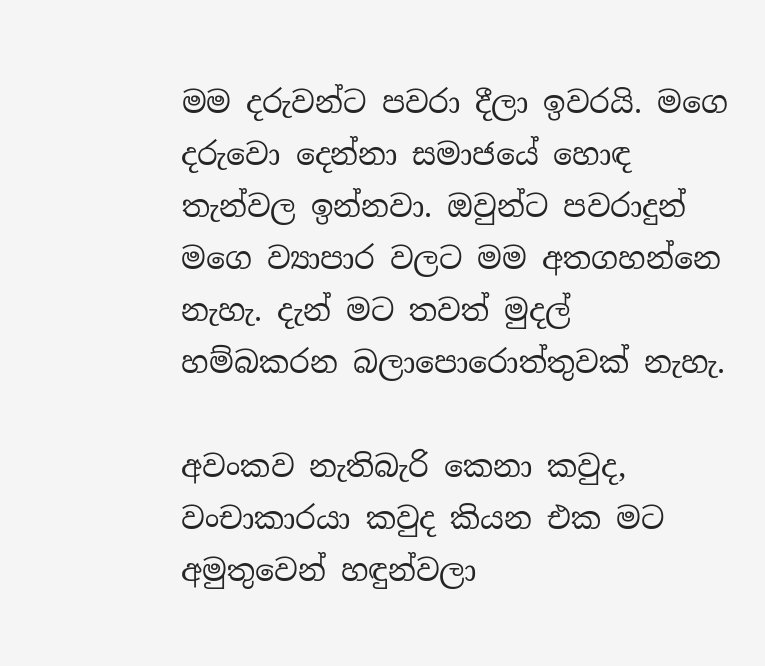මම දරුවන්ට පවරා දීලා ඉවරයි. මගෙ දරුවො දෙන්නා සමාජයේ හොඳ තැන්වල ඉන්නවා. ඔවුන්ට පවරාදුන් මගෙ ව්‍යාපාර වලට මම අතගහන්නෙ නැහැ. දැන් මට තවත් මුදල් හම්බකරන බලාපොරොත්තුවක් නැහැ.

අවංකව නැතිබැරි කෙනා කවුද, වංචාකාරයා කවුද කියන එක මට අමුතුවෙන් හඳුන්වලා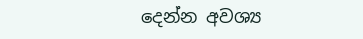දෙන්න අවශ්‍ය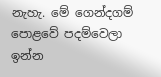නැහැ. මේ ගෙන්දගම් පොළවේ පදම්වෙලා ඉන්න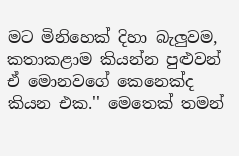මට මිනිහෙක් දිහා බැලුවම, කතාකළාම කියන්න පුළුවන් ඒ මොනවගේ කෙනෙක්ද කියන එක.'' මෙතෙක් තමන්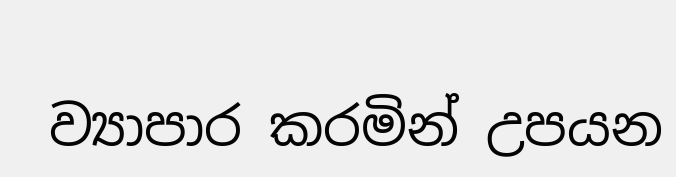ව්‍යාපාර කරමින් උපයන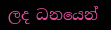ලද ධනයෙන්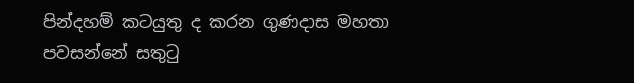පින්දහම් කටයුතු ද කරන ගුණදාස මහතා පවසන්නේ සතුටු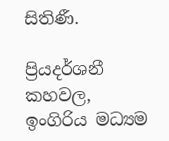සිතිණී.

ප්‍රියදර්ශනී කහවල,
ඉංගිරිය මධ්‍යම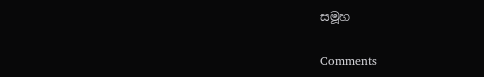සමූහ

Comments